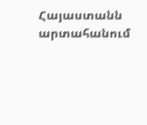Հայաստանն արտահանում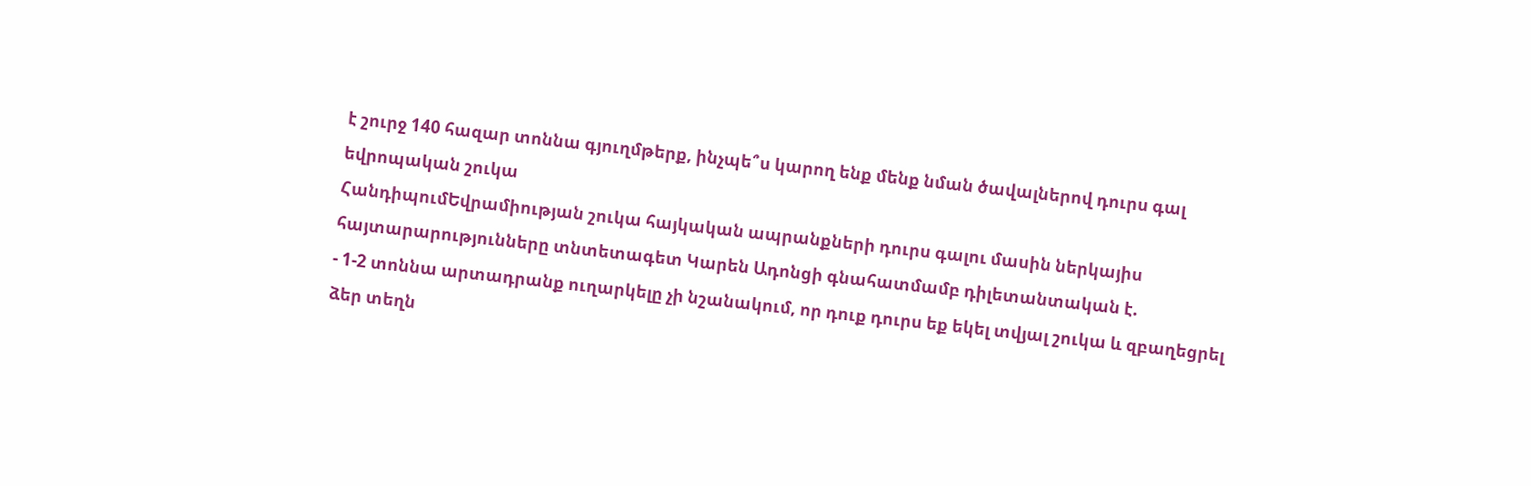է շուրջ 140 հազար տոննա գյուղմթերք, ինչպե՞ս կարող ենք մենք նման ծավալներով դուրս գալ եվրոպական շուկա
ՀանդիպումԵվրամիության շուկա հայկական ապրանքների դուրս գալու մասին ներկայիս հայտարարությունները տնտետագետ Կարեն Ադոնցի գնահատմամբ դիլետանտական է.
- 1-2 տոննա արտադրանք ուղարկելը չի նշանակում, որ դուք դուրս եք եկել տվյալ շուկա և զբաղեցրել ձեր տեղն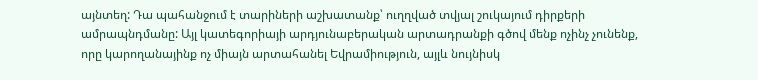այնտեղ: Դա պահանջում է տարիների աշխատանք՝ ուղղված տվյալ շուկայում դիրքերի ամրապնդմանը: Այլ կատեգորիայի արդյունաբերական արտադրանքի գծով մենք ոչինչ չունենք, որը կարողանայինք ոչ միայն արտահանել Եվրամիություն, այլև նույնիսկ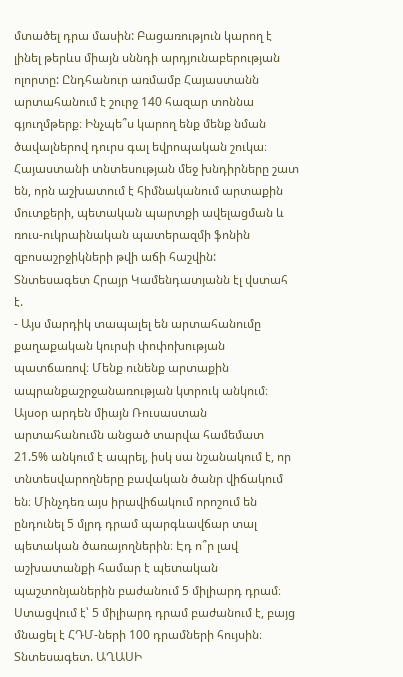մտածել դրա մասին: Բացառություն կարող է լինել թերևս միայն սննդի արդյունաբերության ոլորտը: Ընդհանուր առմամբ Հայաստանն արտահանում է շուրջ 140 հազար տոննա գյուղմթերք։ Ինչպե՞ս կարող ենք մենք նման ծավալներով դուրս գալ եվրոպական շուկա։ Հայաստանի տնտեսության մեջ խնդիրները շատ են, որն աշխատում է հիմնականում արտաքին մուտքերի, պետական պարտքի ավելացման և ռուս-ուկրաինական պատերազմի ֆոնին զբոսաշրջիկների թվի աճի հաշվին:
Տնտեսագետ Հրայր Կամենդատյանն էլ վստահ է.
- Այս մարդիկ տապալել են արտահանումը քաղաքական կուրսի փոփոխության պատճառով։ Մենք ունենք արտաքին ապրանքաշրջանառության կտրուկ անկում։ Այսօր արդեն միայն Ռուսաստան արտահանումն անցած տարվա համեմատ 21.5% անկում է ապրել, իսկ սա նշանակում է, որ տնտեսվարողները բավական ծանր վիճակում են։ Մինչդեռ այս իրավիճակում որոշում են ընդունել 5 մլրդ դրամ պարգևավճար տալ պետական ծառայողներին։ Էդ ո՞ր լավ աշխատանքի համար է պետական պաշտոնյաներին բաժանում 5 միլիարդ դրամ։ Ստացվում է՝ 5 միլիարդ դրամ բաժանում է, բայց մնացել է ՀԴՄ-ների 100 դրամների հույսին։
Տնտեսագետ. ԱՂԱՍԻ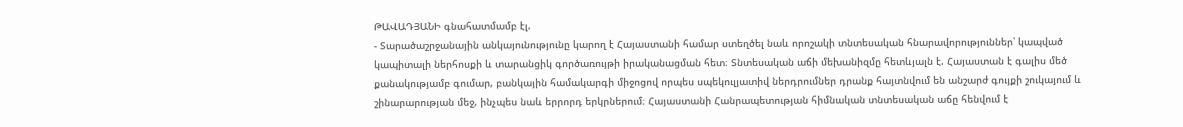ԹԱՎԱԴՅԱՆԻ գնահատմամբ էլ.
- Տարածաշրջանային անկայունությունը կարող է Հայաստանի համար ստեղծել նաև որոշակի տնտեսական հնարավորություններ՝ կապված կապիտալի ներհոսքի և տարանցիկ գործառույթի իրականացման հետ։ Տնտեսական աճի մեխանիզմը հետևյալն է. Հայաստան է գալիս մեծ քանակությամբ գումար, բանկային համակարգի միջոցով որպես սպեկուլյատիվ ներդրումներ դրանք հայտնվում են անշարժ գույքի շուկայում և շինարարության մեջ, ինչպես նաև երրորդ երկրներում։ Հայաստանի Հանրապետության հիմնական տնտեսական աճը հենվում է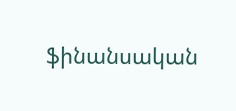ֆինանսական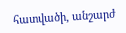հատվածի, անշարժ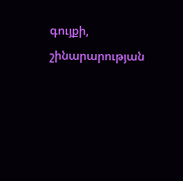գույքի, շինարարության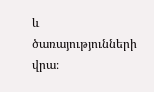և ծառայությունների վրա։